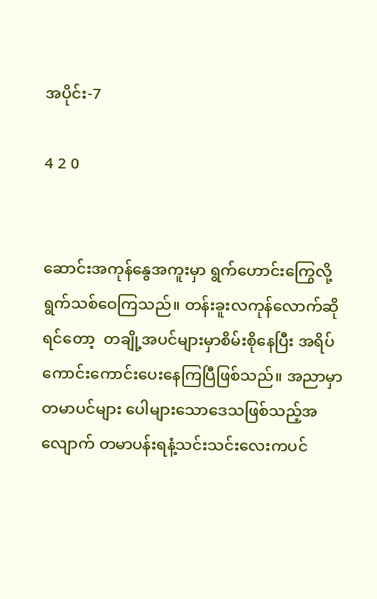အပိုင်း-7

4 2 0


ဆောင်းအကုန်နွေအကူးမှာ ရွက်ဟောင်းကြွေလို့ ရွက်သစ်ဝေကြသည်။ တန်းခူးလကုန်လောက်ဆိုရင်တော့  တချို့အပင်များမှာစိမ်းစိုနေပြီး အရိပ်ကောင်းကောင်းပေးနေကြပြီဖြစ်သည်။ အညာမှာ တမာပင်များ ပေါများသောဒေသဖြစ်သည့်အလျောက် တမာပန်းရနံ့သင်းသင်းလေးကပင်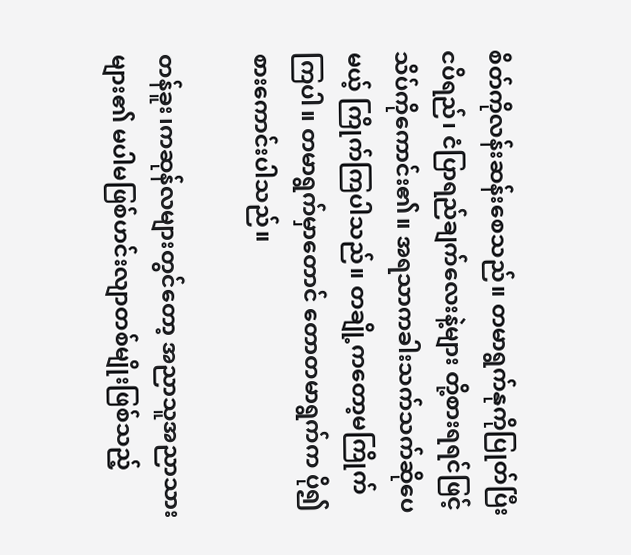စိတ်ကိုလန်းဆန်းစေသည်။ တမာရွက်နုကိုပြုတ်ပြီး ငပိရည်၊ ငံပြာရည်ချက်လေးနဲ့များ တို့စားရရင်ဖြင့် သိပ်ကိုကောင်း၏။ အရသာကခါးသက်သက်ဆိုပေမယ့် ကြိုက်ကြပါသည်။ တချို့ကတော့မကြိုက်ကြပါ။ တမာရွက်မှာတောင် တောတမာရွက်က ပို၍စားကောင်းပါသည်။

တန်ခူး၊ကဆုန်လများတွင်တော့ အညာသူအညာသားများ၏ မပါမဖြစ်ဟင်းလျာတစ်မျိုးဖြစ်သည့်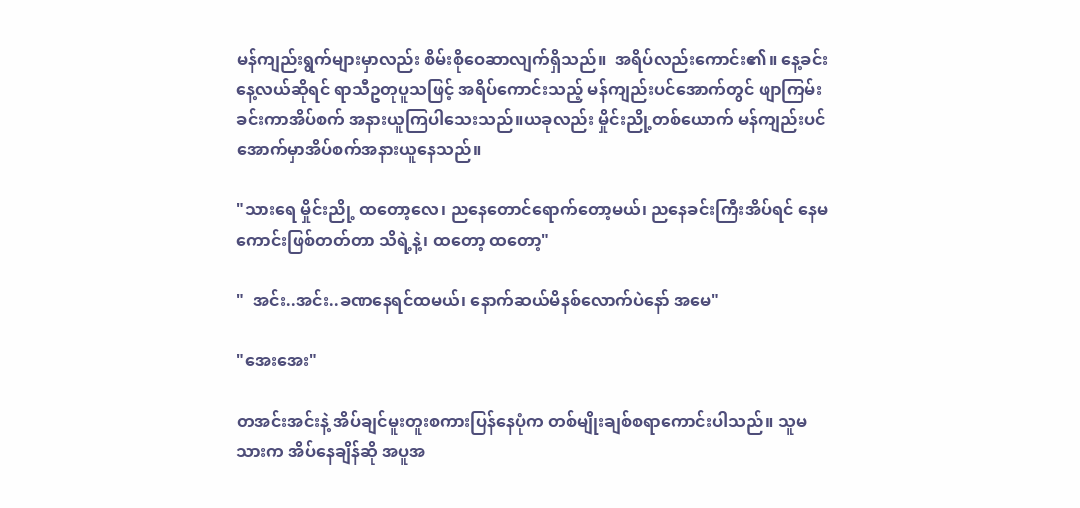မန်ကျည်းရွက်များမှာလည်း စိမ်းစိုဝေဆာလျက်ရှိသည်။  အရိပ်လည်းကောင်း၏။ နေ့ခင်းနေ့လယ်ဆိုရင် ရာသီဥတုပူသဖြင့် အရိပ်ကောင်းသည့် မန်ကျည်းပင်အောက်တွင် ဖျာကြမ်းခင်းကာအိပ်စက် အနားယူကြပါသေးသည်။ယခုလည်း မှိုင်းညို့တစ်ယောက် မန်ကျည်းပင်အောက်မှာအိပ်စက်အနားယူနေသည်။

"သားရေ မှိုင်းညို့ ထတော့လေ၊ ညနေတောင်ရောက်တော့မယ်၊ ညနေခင်းကြီးအိပ်ရင် နေမကောင်းဖြစ်တတ်တာ သိရဲ့နဲ့၊ ထတော့ ထတော့"

"  အင်း..အင်း..ခဏနေရင်ထမယ်၊ နောက်ဆယ်မိနစ်လောက်ပဲနော် အမေ"

"အေးအေး"

တအင်းအင်းနဲ့ အိပ်ချင်မူးတူးစကားပြန်နေပုံက တစ်မျိုးချစ်စရာကောင်းပါသည်။ သူမသားက အိပ်နေချိန်ဆို အပူအ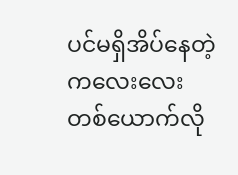ပင်မရှိအိပ်နေတဲ့ကလေးလေးတစ်ယောက်လို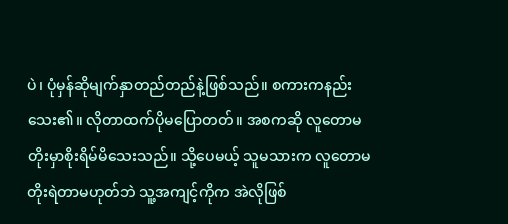ပဲ၊ ပုံမှန်ဆိုမျက်နှာတည်တည်နဲ့ဖြစ်သည်။ စကားကနည်းသေး၏။ လိုတာထက်ပိုမပြောတတ်။ အစကဆို လူတောမတိုးမှာစိုးရိမ်မိသေးသည်။ သို့ပေမယ့် သူမသားက လူတောမတိုးရဲတာမဟုတ်ဘဲ သူ့အကျင့်ကိုက အဲလိုဖြစ်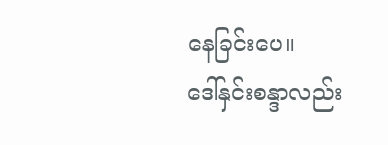နေခြင်းပေ။
ဒေါ်နှင်းစန္ဒာလည်း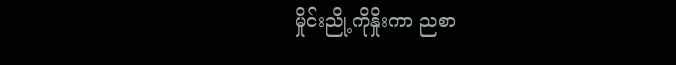မှိုင်းညို့ကိုနှိုးကာ ညစာ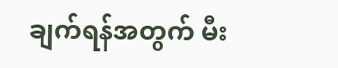ချက်ရန်အတွက် မီး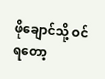ဖိုချောင်သို့ ဝင်ရတော့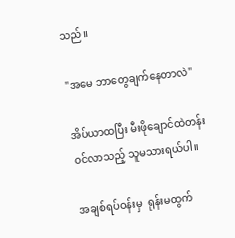သည်။

"အမေ ဘာတွေချက်နေတာလဲ"

အိပ်ယာထပြီး မီးဖိုချောင်ထဲတန်းဝင်လာသည့် သူမသားရယ်ပါ။

အချစ်ရပ်ဝန်းမှ  ရုန်းမထွက်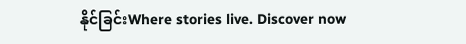နိုင်ခြင်းWhere stories live. Discover now